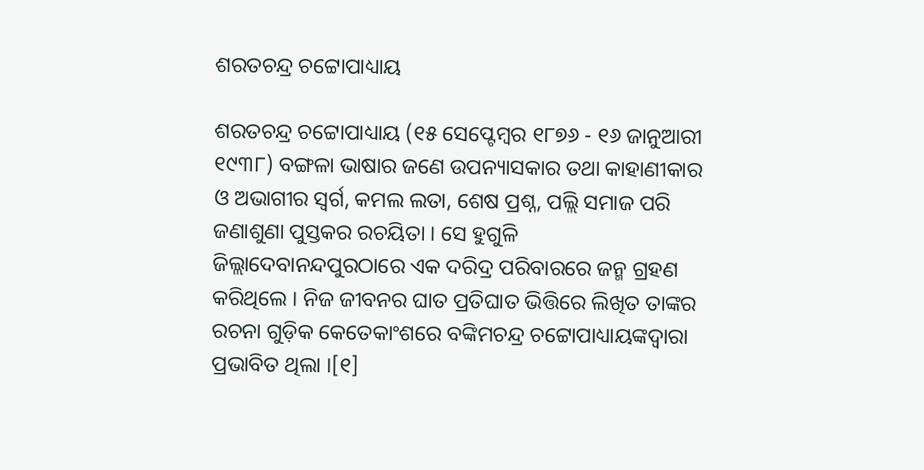ଶରତଚନ୍ଦ୍ର ଚଟ୍ଟୋପାଧ୍ୟାୟ

ଶରତଚନ୍ଦ୍ର ଚଟ୍ଟୋପାଧ୍ୟାୟ (୧୫ ସେପ୍ଟେମ୍ବର ୧୮୭୬ - ୧୬ ଜାନୁଆରୀ ୧୯୩୮) ବଙ୍ଗଳା ଭାଷାର ଜଣେ ଉପନ୍ୟାସକାର ତଥା କାହାଣୀକାର ଓ ଅଭାଗୀର ସ୍ୱର୍ଗ, କମଲ ଲତା, ଶେଷ ପ୍ରଶ୍ନ, ପଲ୍ଲି ସମାଜ ପରି ଜଣାଶୁଣା ପୁସ୍ତକର ରଚୟିତା । ସେ ହୁଗୁଳି ଜିଲ୍ଲାଦେବାନନ୍ଦପୁରଠାରେ ଏକ ଦରିଦ୍ର ପରିବାରରେ ଜନ୍ମ ଗ୍ରହଣ କରିଥିଲେ । ନିଜ ଜୀବନର ଘାତ ପ୍ରତିଘାତ ଭିତ୍ତିରେ ଲିଖିତ ତାଙ୍କର ରଚନା ଗୁଡ଼ିକ କେତେକାଂଶରେ ବଙ୍କିମଚନ୍ଦ୍ର ଚଟ୍ଟୋପାଧ୍ୟାୟଙ୍କଦ୍ୱାରା ପ୍ରଭାବିତ ଥିଲା ।[୧]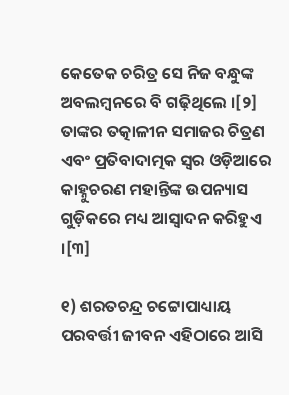କେତେକ ଚରିତ୍ର ସେ ନିଜ ବନ୍ଧୁଙ୍କ ଅବଲମ୍ବନରେ ବି ଗଢ଼ିଥିଲେ ।[୨] ତାଙ୍କର ତତ୍କାଳୀନ ସମାଜର ଚିତ୍ରଣ ଏବଂ ପ୍ରତିବାଦାତ୍ମକ ସ୍ୱର ଓଡ଼ିଆରେ କାହ୍ନୁଚରଣ ମହାନ୍ତିଙ୍କ ଉପନ୍ୟାସ ଗୁଡ଼ିକରେ ମଧ୍ୟ ଆସ୍ୱାଦନ କରିହୁଏ ।[୩]

୧) ଶରତଚନ୍ଦ୍ର ଚଟ୍ଟୋପାଧ୍ୟାୟ ପରବର୍ତ୍ତୀ ଜୀବନ ଏହିଠାରେ ଆସି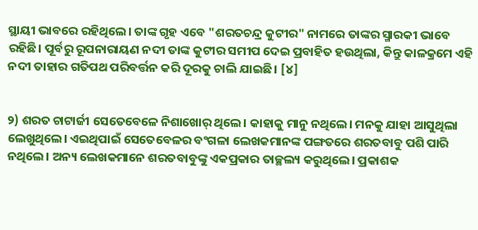ସ୍ଥାୟୀ ଭାବରେ ରହିଥିଲେ। ତାଙ୍କ ଗୃହ ଏବେ "ଶରତଚନ୍ଦ୍ର କୁଟୀର" ନାମରେ ତାଙ୍କର ସ୍ମାରକୀ ଭାବେ ରହିଛି। ପୂର୍ବରୁ ରୂପନାରାୟଣ ନଦୀ ତାଙ୍କ କୁଟୀର ସମୀପ ଦେଇ ପ୍ରବାହିତ ହଉଥିଲା, କିନ୍ତୁ କାଳକ୍ରମେ ଏହି ନଦୀ ତାହାର ଗତିପଥ ପରିବର୍ତ୍ତନ କରି ଦୂରକୁ ଚାଲି ଯାଇଛି। [୪]


୨) ଶରତ ଚାଟାର୍ଜୀ ସେତେବେଳେ ନିଶାଖୋର୍ ଥିଲେ। କାହାକୁ ମାନୁ ନଥିଲେ। ମନକୁ ଯାହା ଆସୁଥିଲା ଲେଖୁଥିଲେ। ଏଇଥିପାଇଁ ସେତେବେଳର ବଂଗଳା ଲେଖକମାନଙ୍କ ପଙ୍ଗତରେ ଶରତବାବୁ ପଶି ପାରି ନଥିଲେ। ଅନ୍ୟ ଲେଖକମାନେ ଶରତବାବୁଙ୍କୁ ଏକପ୍ରକାର ତାଚ୍ଛଲ୍ୟ କରୁଥିଲେ। ପ୍ରକାଶକ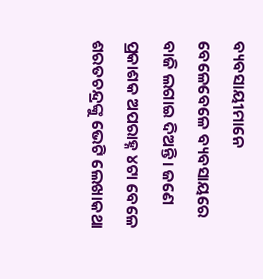ବ୍ୟବସାୟୀମାନେ ବେଳେବେଳେ ବ୍ୟବସାୟରେ ବାଜି ଲଗାଇ ଦିଅନ୍ତି। ଜଣେ ପ୍ରକାଶକ ଅପରାହ୍ନ ୪ଟା ବେଳେ ଶରତଚନ୍ଦ୍ରଙ୍କୁ ଭେଟି ଲେଖାକଥା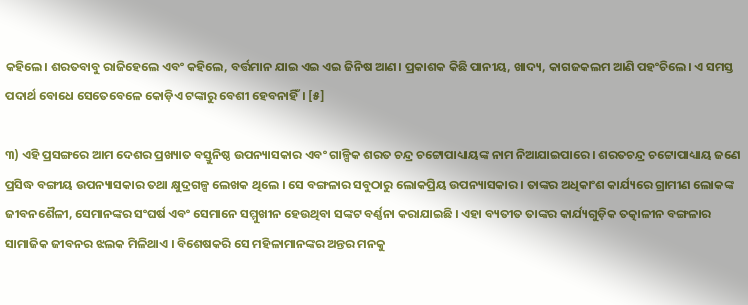କହିଲେ। ଶରତବାବୁ ରାଜିହେଲେ ଏବଂ କହିଲେ, ବର୍ତ୍ତମାନ ଯାଇ ଏଇ ଏଇ ଜିନିଷ ଆଣ। ପ୍ରକାଶକ କିଛି ପାନୀୟ, ଖାଦ୍ୟ, କାଗଜକଲମ ଆଣି ପହଂଚିଲେ। ଏ ସମସ୍ତ ପଦାର୍ଥ ବୋଧେ ସେତେବେଳେ କୋଡ଼ିଏ ଟଙ୍କାରୁ ବେଶୀ ହେବନାହିଁ। [୫]

୩) ଏହି ପ୍ରସଙ୍ଗରେ ଆମ ଦେଶର ପ୍ରଖ୍ୟାତ ବସ୍ତୁନିଷ୍ଠ ଉପନ୍ୟାସକାର ଏବଂ ଗାଳ୍ପିକ ଶରତ ଚନ୍ଦ୍ର ଚଟ୍ଟୋପାଧ୍ୟାୟଙ୍କ ନାମ ନିଆଯାଇପାରେ । ଶରତଚନ୍ଦ୍ର ଚଟ୍ଟୋପାଧ୍ୟାୟ ଜଣେ ପ୍ରସିଦ୍ଧ ବଙ୍ଗୀୟ ଉପନ୍ୟାସକାର ତଥା କ୍ଷୁଦ୍ରଗଳ୍ପ ଲେଖକ ଥିଲେ । ସେ ବଙ୍ଗଳାର ସବୁଠାରୁ ଲୋକପ୍ରିୟ ଉପନ୍ୟାସକାର । ତାଙ୍କର ଅଧିକାଂଶ କାର୍ଯ୍ୟରେ ଗ୍ରାମୀଣ ଲୋକଙ୍କ ଜୀବନଶୈଳୀ, ସେମାନଙ୍କର ସଂଘର୍ଷ ଏବଂ ସେମାନେ ସମ୍ମୁଖୀନ ହେଉଥିବା ସଙ୍କଟ ବର୍ଣ୍ଣନା କରାଯାଇଛି । ଏହା ବ୍ୟତୀତ ତାଙ୍କର କାର୍ଯ୍ୟଗୁଡ଼ିକ ତତ୍କାଳୀନ ବଙ୍ଗଳାର ସାମାଜିକ ଜୀବନର ଝଲକ ମିଳିଥାଏ । ବିଶେଷକରି ସେ ମହିଳାମାନଙ୍କର ଅନ୍ତର ମନକୁ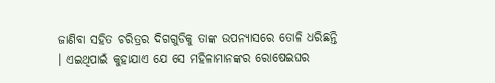ଜାଣିବା ସହିତ ଚରିତ୍ରର ଦିଗଗୁଡିକୁ ତାଙ୍କ ଉପନ୍ୟାସରେ ତୋଳି ଧରିଛନ୍ତି । ଏଇଥିପାଇଁ କୁହାଯାଏ ଯେ ସେ ମହିଳାମାନଙ୍କର ରୋଷେଇଘର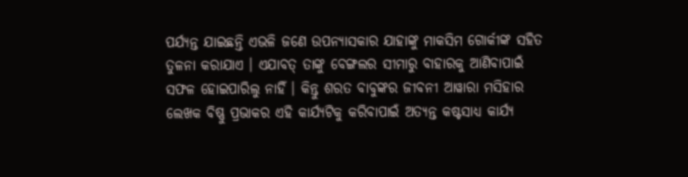ପର୍ଯ୍ୟନ୍ତ ଯାଇଛନ୍ତି ଏଭଳି ଜଣେ ଉପନ୍ୟାସକାର ଯାହାଙ୍କୁ ମାକସିମ ଗୋର୍କୀଙ୍କ ସହିତ ତୁଳନା କରାଯାଏ । ଏଯାବତ୍‌ ତାଙ୍କୁ ବେଙ୍ଗଲର ସୀମାରୁ ବାହାରକୁ ଆଣିବାପାଇଁ ସଫଳ ହୋଇପାରିଲୁ ନାହିଁ । କିନ୍ତୁ ଶରତ ବାବୁଙ୍କର ଜୀବନୀ ଆୱାରା ମସିହାର ଲେଖକ ବିଷ୍ଣୁ ପ୍ରଭାକର ଏହି କାର୍ଯ୍ୟଟିକୁ କରିବାପାଇଁ ଅତ୍ୟନ୍ତ କଷ୍ଟସାଧ୍ୟ କାର୍ଯ୍ୟ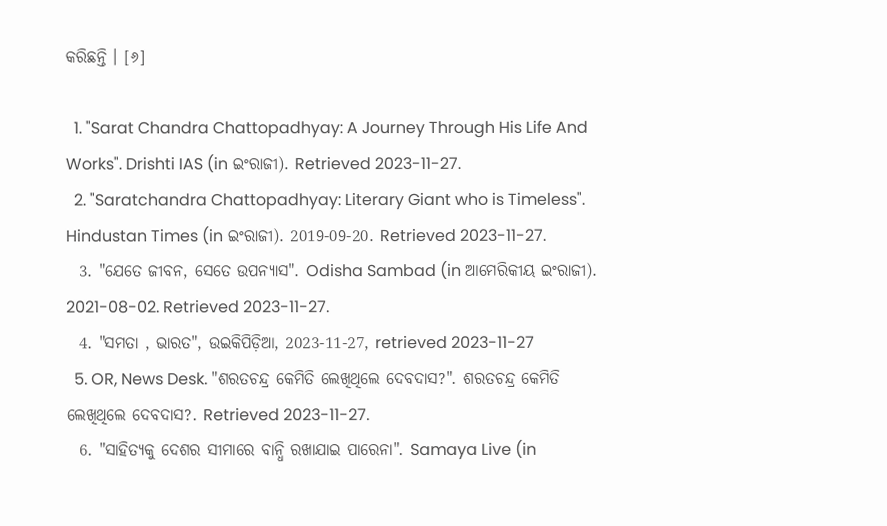କରିଛନ୍ତି । [୬]

  1. "Sarat Chandra Chattopadhyay: A Journey Through His Life And Works". Drishti IAS (in ଇଂରାଜୀ). Retrieved 2023-11-27.
  2. "Saratchandra Chattopadhyay: Literary Giant who is Timeless". Hindustan Times (in ଇଂରାଜୀ). 2019-09-20. Retrieved 2023-11-27.
  3. "ଯେତେ ଜୀବନ, ସେତେ ଉପନ୍ୟାସ". Odisha Sambad (in ଆମେରିକୀୟ ଇଂରାଜୀ). 2021-08-02. Retrieved 2023-11-27.
  4. "ସମତା , ଭାରତ", ଉଇକିପିଡ଼ିଆ, 2023-11-27, retrieved 2023-11-27
  5. OR, News Desk. "ଶରତଚନ୍ଦ୍ର କେମିତି ଲେଖିଥିଲେ ଦେବଦାସ?". ଶରତଚନ୍ଦ୍ର କେମିତି ଲେଖିଥିଲେ ଦେବଦାସ?. Retrieved 2023-11-27.
  6. "ସାହିତ୍ୟକୁ ଦେଶର ସୀମାରେ ବାନ୍ଧି ରଖାଯାଇ ପାରେନା". Samaya Live (in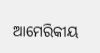ଆମେରିକୀୟ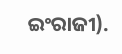ଇଂରାଜୀ).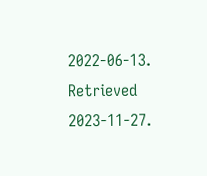2022-06-13. Retrieved 2023-11-27.